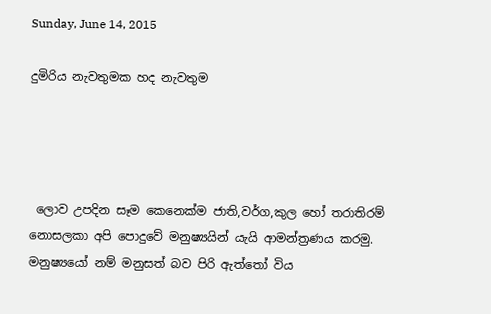Sunday, June 14, 2015

දුමිරිය නැවතුමක හද නැවතුම




 ලොව උපදින සෑම කෙනෙක්ම ජාති,වර්ග,කුල හෝ තරාතිරම් නොසලකා අපි පොදුවේ මනුෂ්‍යයින් යැයි ආමන්ත්‍රණය කරමු. මනුෂ්‍යයෝ නම් මනුසත් බව පිරි ඇත්තෝ විය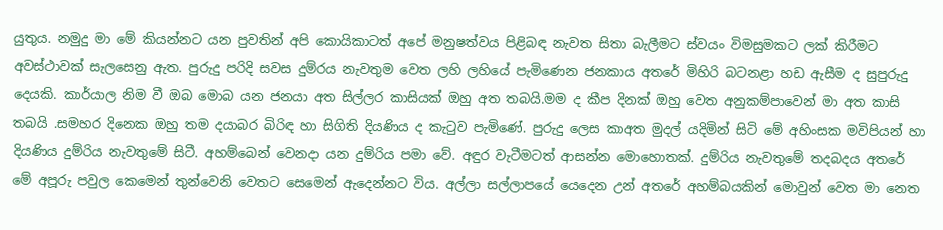යුතුය. නමුදු මා මේ කියන්නට යන පුවතින් අපි කොයිකාටත් අපේ මනුෂත්වය පිළිබඳ නැවත සිතා බැලීමට ස්වයං විමසුමකට ලක් කිරීමට අවස්ථාවක් සැලසෙනු ඇත. පුරුදු පරිදි සවස දුම්රය නැවතුම වෙත ලහි ලහියේ පැමිණෙන ජනකාය අතරේ මිහිරි බටනළා හඩ ඇසීම ද සුපුරුදු දෙයකි. කාර්යාල නිම වී ඔබ මොබ යන ජනයා අත සිල්ලර කාසියක් ඔහු අත තබයි.මම ද කීප දිනක් ඔහු වෙත අනුකම්පාවෙන් මා අත කාසි තබයි .සමහර දිනෙක ඔහු තම දයාබර බිරිඳ හා සිගිති දියණිය ද කැටුව පැමිණේ. පුරුදු ලෙස කාඅත මුදල් යදිමින් සිටි මේ අහිංසක මවිපියන් හා දියණිය දුම්රිය නැවතුමේ සිටී. අහම්බෙන් වෙනදා යන දුම්රිය පමා වේ. අඳුර වැටීමටත් ආසන්න මොහොතක්. දුම්රිය නැවතුමේ තදබදය අතරේ මේ අපූරු පවුල කෙමෙන් තුන්වෙනි වෙතට සෙමෙන් ඇදෙන්නට විය. අල්ලා සල්ලාපයේ යෙදෙන උන් අතරේ අහම්බයකින් මොවුන් වෙත මා නෙත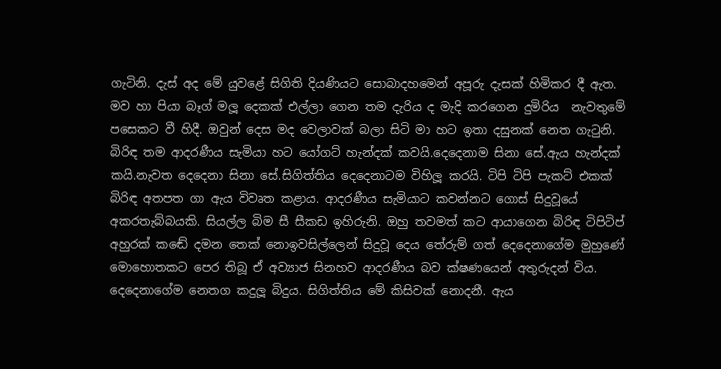ගැටිනි. දැස් අද මේ යුවළේ සිගිති දියණියට සොබාදහමෙන් අපූරු දැසක් හිමිකර දී ඇත. මව හා පියා බෑග් මලූ දෙකක් එල්ලා ගෙන තම දැරිය ද මැදි කරගෙන දුමිරිය  නැවතුමේ පසෙකට වී හිදී. ඔවුන් දෙස මද වෙලාවක් බලා සිටි මා හට ඉතා දසුනක් නෙත ගැටුනි. බිරිඳ තම ආදරණීය සැමියා හට යෝගට් හැන්දක් කවයි.දෙදෙනාම සිනා සේ.ඇය හැන්දක් කයි.නැවත දෙදෙනා සිනා සේ.සිගිත්තිය දෙදෙනාටම විහිලූ කරයි. ටිපි ටිපි පැකට් එකක් බිරිඳ අතපත ගා ඇය විවෘත කළාය. ආදරණීය සැමියාට කවන්නට ගොස් සිදුවූයේ අකරතැබ්බයකි. සියල්ල බිම සී සීකඩ ඉහිරුනි. ඔහු තවමත් කට ආයාගෙන බිරිඳ ටිපිටිප් අහුරක් කඬේ දමන තෙක් නොඉවසිල්ලෙන් සිදුවූ දෙය තේරුම් ගත් දෙදෙනාගේම මුහුණේ මොහොතකට පෙර තිබූ ඒ අව්‍යාජ සිනහව ආදරණීය බව ක්ෂණයෙන් අතුරුදන් විය. දෙදෙනාගේම නෙතග කදුලූ බිදුය. සිගිත්තිය මේ කිසිවක් නොදනී. ඇය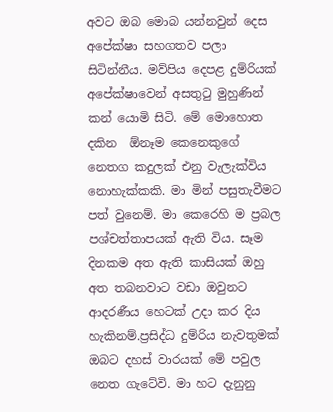අවට ඔබ මොබ යන්නවුන් දෙස අපේක්ෂා සහගතව පලා සිටින්නීය. මව්පිය දෙපළ දුම්රියක් අපේක්ෂාවෙන් අසතුටු මුහුණින් කන් යොමි සිටි. මේ මොහොත දකින  ඕනෑම කෙනෙකුගේ නෙතග කදුලක් එනු වැලැක්විය නොහැක්කකි. මා මින් පසුතැවීමට පත් වුනෙම්. මා කෙරෙහි ම ප්‍රබල පශ්චත්තාපයක් ඇති විය. සෑම දිනකම අත ඇති කාසියක් ඔහු අත තබනවාට වඩා ඔවුනට ආදරණීය හෙටක් උදා කර දිය හැකිනම්.ප්‍රසිද්ධ දුම්රිය නැවතුමක් ඔබට දහස් වාරයක් මේ පවුල නෙත ගැටේවි. මා හට දැනුනු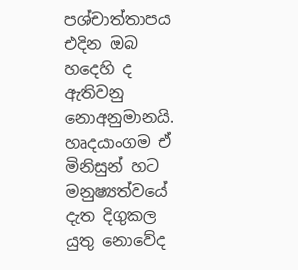පශ්චාත්තාපය එදින ඔබ හදෙහි ද ඇතිවනු නොඅනුමානයි. හෘදයාංගම ඒ මිනිසුන් හට මනුෂ්‍යත්වයේ දැත දිගුකල යුතු නොවේද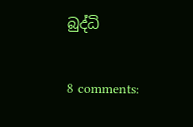බුද්ධි


8 comments: